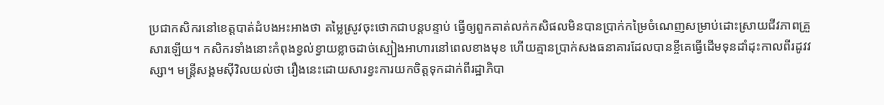ប្រជាកសិករនៅខេត្តបាត់ដំបងអះអាងថា តម្លៃស្រូវចុះថោកជាបន្តបន្ទាប់ ធ្វើឲ្យពួកគាត់លក់កសិផលមិនបានប្រាក់កម្រៃចំណេញសម្រាប់ដោះស្រាយជីវភាពគ្រួសារឡើយ។ កសិករទាំងនោះកំពុងខ្វល់ខ្វាយខ្លាចដាច់ស្បៀងអាហារនៅពេលខាងមុខ ហើយគ្មានប្រាក់សងធនាគារដែលបានខ្ចីគេធ្វើដើមទុនដាំដុះកាលពីរដូវវស្សា។ មន្ត្រីសង្គមស៊ីវិលយល់ថា រឿងនេះដោយសារខ្វះការយកចិត្តទុកដាក់ពីរដ្ឋាភិបា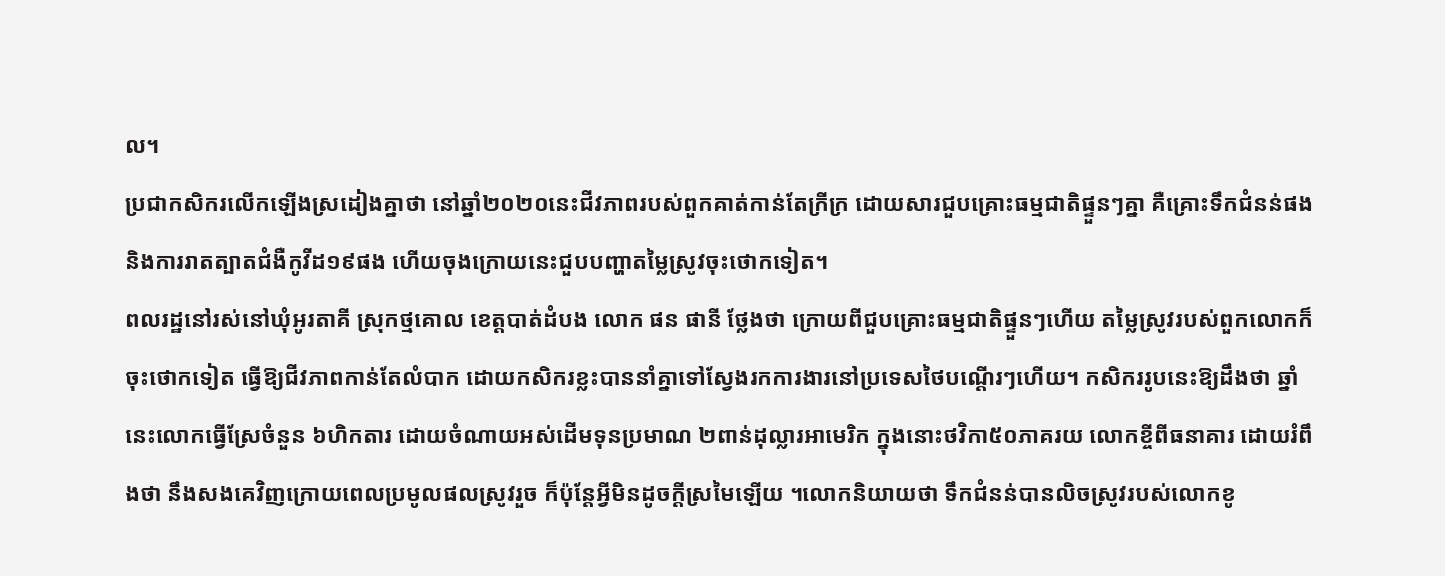ល។
ប្រជាកសិករលើកឡើងស្រដៀងគ្នាថា នៅឆ្នាំ២០២០នេះជីវភាពរបស់ពួកគាត់កាន់តែក្រីក្រ ដោយសារជួបគ្រោះធម្មជាតិផ្ទួនៗគ្នា គឺគ្រោះទឹកជំនន់ផង និងការរាតត្បាតជំងឺកូវីដ១៩ផង ហើយចុងក្រោយនេះជួបបញ្ហាតម្លៃស្រូវចុះថោកទៀត។
ពលរដ្ឋនៅរស់នៅឃុំអូរតាគី ស្រុកថ្មគោល ខេត្តបាត់ដំបង លោក ផន ផានី ថ្លែងថា ក្រោយពីជួបគ្រោះធម្មជាតិផ្ទួនៗហើយ តម្លៃស្រូវរបស់ពួកលោកក៏ចុះថោកទៀត ធ្វើឱ្យជីវភាពកាន់តែលំបាក ដោយកសិករខ្លះបាននាំគ្នាទៅស្វែងរកការងារនៅប្រទេសថៃបណ្ដើរៗហើយ។ កសិកររូបនេះឱ្យដឹងថា ឆ្នាំនេះលោកធ្វើស្រែចំនួន ៦ហិកតារ ដោយចំណាយអស់ដើមទុនប្រមាណ ២ពាន់ដុល្លារអាមេរិក ក្នុងនោះថវិកា៥០ភាគរយ លោកខ្ចីពីធនាគារ ដោយរំពឹងថា នឹងសងគេវិញក្រោយពេលប្រមូលផលស្រូវរួច ក៏ប៉ុន្តែអ្វីមិនដូចក្ដីស្រមៃឡើយ ។លោកនិយាយថា ទឹកជំនន់បានលិចស្រូវរបស់លោកខូ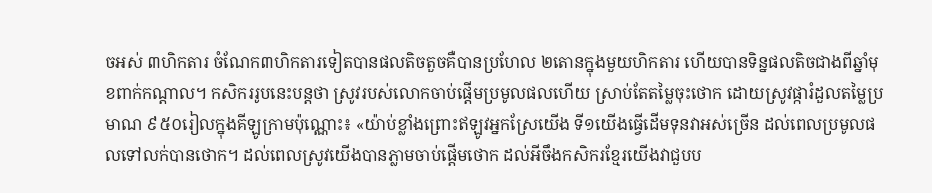ចអស់ ៣ហិកតារ ចំណែក៣ហិកតារទៀតបានផលតិចតួចគឺបានប្រហែល ២តោនក្នុងមួយហិកតារ ហើយបានទិន្នផលតិចជាងពីឆ្នាំមុខពាក់កណ្ដាល។ កសិកររូបនេះបន្តថា ស្រូវរបស់លោកចាប់ផ្ដើមប្រមូលផលហើយ ស្រាប់តែតម្លៃចុះថោក ដោយស្រូវផ្ការំដួលតម្លៃប្រមាណ ៩៥០រៀលក្នុងគីឡូក្រាមប៉ុណ្ណោះ៖ «យ៉ាប់ខ្លាំងព្រោះឥឡូវអ្នកស្រែយើង ទី១យើងធ្វើដើមទុនវាអស់ច្រើន ដល់ពេលប្រមូលផលទៅលក់បានថោក។ ដល់ពេលស្រូវយើងបានភ្លាមចាប់ផ្ដើមថោក ដល់អីចឹងកសិករខ្មែរយើងវាជួបប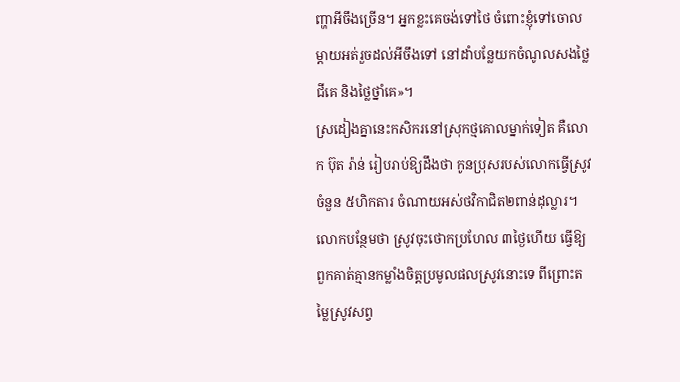ញ្ហាអីចឹងច្រើន។ អ្នកខ្លះគេចង់ទៅថៃ ចំពោះខ្ញុំទៅចោលម្ដាយអត់រួចដល់អីចឹងទៅ នៅដាំបន្លែយកចំណូលសងថ្លៃជីគេ និងថ្លៃថ្នាំគេ»។
ស្រដៀងគ្នានេះកសិករនៅស្រុកថ្មគោលម្នាក់ទៀត គឺលោក ប៊ុត រ៉ាន់ រៀបរាប់ឱ្យដឹងថា កូនប្រុសរបស់លោកធ្វើស្រូវចំនួន ៥ហិកតារ ចំណាយអស់ថវិកាជិត២ពាន់ដុល្លារ។ លោកបន្ថែមថា ស្រូវចុះថោកប្រហែល ៣ថ្ងៃហើយ ធ្វើឱ្យពួកគាត់គ្មានកម្លាំងចិត្តប្រមូលផលស្រូវនោះទេ ពីព្រោះតម្លៃស្រូវសព្វ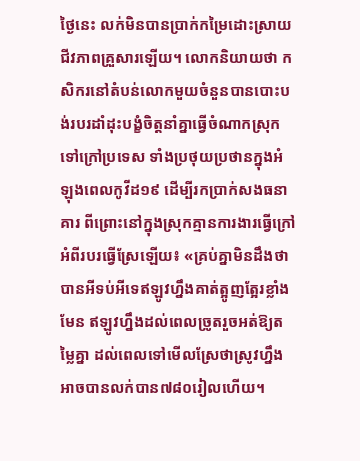ថ្ងៃនេះ លក់មិនបានប្រាក់កម្រៃដោះស្រាយជីវភាពគ្រួសារឡើយ។ លោកនិយាយថា កសិករនៅតំបន់លោកមួយចំនួនបានបោះបង់របរដាំដុះបង្ខំចិត្តនាំគ្នាធ្វើចំណាកស្រុកទៅក្រៅប្រទេស ទាំងប្រថុយប្រថានក្នុងអំឡុងពេលកូវីដ១៩ ដើម្បីរកប្រាក់សងធនាគារ ពីព្រោះនៅក្នុងស្រុកគ្មានការងារធ្វើក្រៅអំពីរបរធ្វើស្រែឡើយ៖ «គ្រប់គ្នាមិនដឹងថា បានអីទប់អីទេឥឡូវហ្នឹងគាត់ត្អូញត្អែរខ្លាំងមែន ឥឡូវហ្នឹងដល់ពេលច្រូតរួចអត់ឱ្យតម្លៃគ្នា ដល់ពេលទៅមើលស្រែថាស្រូវហ្នឹងអាចបានលក់បាន៧៨០រៀលហើយ។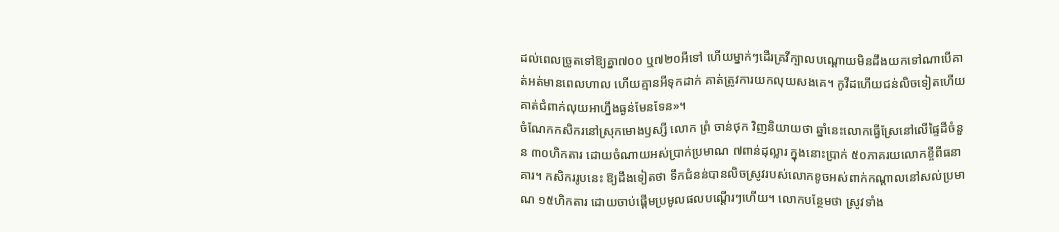ដល់ពេលច្រូតទៅឱ្យគ្នា៧០០ ឬ៧២០អីទៅ ហើយម្នាក់ៗដើរគ្រវីក្បាលបណ្ដោយមិនដឹងយកទៅណាបើគាត់អត់មានពេលហាល ហើយគ្មានអីទុកដាក់ គាត់ត្រូវការយកលុយសងគេ។ កូវីដហើយជន់លិចទៀតហើយគាត់ជំពាក់លុយអាហ្នឹងធ្ងន់មែនទែន»។
ចំណែកកសិករនៅស្រុកមោងឫស្សី លោក ព្រំ ចាន់ថុក វិញនិយាយថា ឆ្នាំនេះលោកធ្វើស្រែនៅលើផ្ទៃដីចំនួន ៣០ហិកតារ ដោយចំណាយអស់ប្រាក់ប្រមាណ ៧ពាន់ដុល្លារ ក្នុងនោះប្រាក់ ៥០ភាគរយលោកខ្ចីពីធនាគារ។ កសិកររូបនេះ ឱ្យដឹងទៀតថា ទឹកជំនន់បានលិចស្រូវរបស់លោកខូចអស់ពាក់កណ្ដាលនៅសល់ប្រមាណ ១៥ហិកតារ ដោយចាប់ផ្ដើមប្រមូលផលបណ្ដើរៗហើយ។ លោកបន្ថែមថា ស្រូវទាំង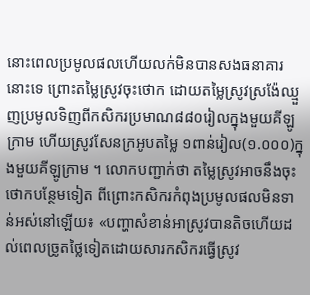នោះពេលប្រមូលផលហើយលក់មិនបានសងធនាគារនោះទេ ព្រោះតម្លៃស្រូវចុះថោក ដោយតម្លៃស្រូវស្រង៉ែឈ្មួញប្រមូលទិញពីកសិករប្រមាណ៨៨០រៀលក្នុងមួយគីឡូក្រាម ហើយស្រូវសែនក្រអូបតម្លៃ ១ពាន់រៀល(១.០០០)ក្នុងមួយគីឡូក្រាម ។ លោកបញ្ជាក់ថា តម្លៃស្រូវអាចនឹងចុះថោកបន្ថែមទៀត ពីព្រោះកសិករកំពុងប្រមូលផលមិនទាន់អស់នៅឡើយ៖ «បញ្ហាសំខាន់អាស្រូវបានតិចហើយដល់ពេលច្រូតថ្លៃទៀតដោយសារកសិករធ្វើស្រូវ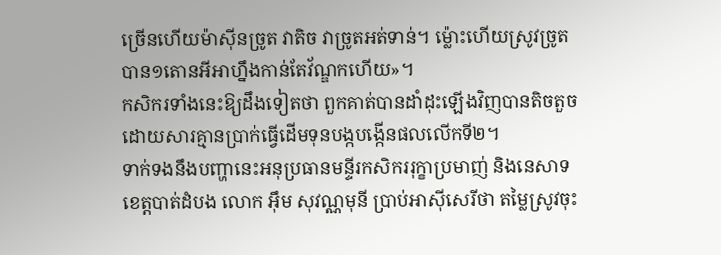ច្រើនហើយម៉ាស៊ីនច្រូត វាតិច វាច្រូតអត់ទាន់។ ម្ល៉ោះហើយស្រូវច្រូតបាន១តោនអីអាហ្នឹងកាន់តែវ័ណ្ឌកហើយ»។
កសិករទាំងនេះឱ្យដឹងទៀតថា ពួកគាត់បានដាំដុះឡើងវិញបានតិចតួច ដោយសារគ្មានប្រាក់ធ្វើដើមទុនបង្កបង្កើនផលលើកទី២។
ទាក់ទងនឹងបញ្ហានេះអនុប្រធានមន្ទីរកសិកររុក្ខាប្រមាញ់ និងនេសាទ ខេត្តបាត់ដំបង លោក អ៊ឹម សុវណ្ណមុនី ប្រាប់អាស៊ីសេរីថា តម្លៃស្រូវចុះ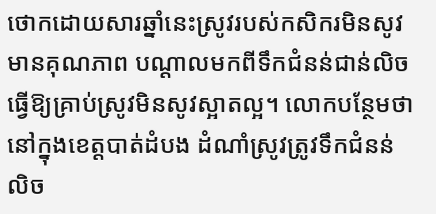ថោកដោយសារឆ្នាំនេះស្រូវរបស់កសិករមិនសូវមានគុណភាព បណ្ដាលមកពីទឹកជំនន់ជាន់លិចធ្វើឱ្យគ្រាប់ស្រូវមិនសូវស្អាតល្អ។ លោកបន្ថែមថា នៅក្នុងខេត្តបាត់ដំបង ដំណាំស្រូវត្រូវទឹកជំនន់លិច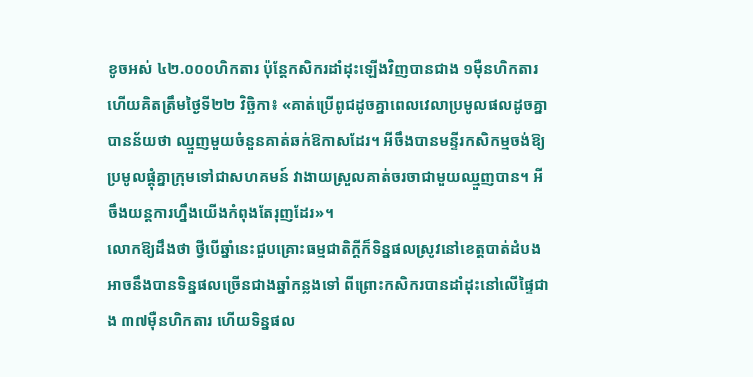ខូចអស់ ៤២.០០០ហិកតារ ប៉ុន្តែកសិករដាំដុះឡើងវិញបានជាង ១ម៉ឺនហិកតារហើយគិតត្រឹមថ្ងៃទី២២ វិច្ឆិកា៖ «គាត់ប្រើពូជដូចគ្នាពេលវេលាប្រមូលផលដូចគ្នា បានន័យថា ឈ្មួញមួយចំនួនគាត់ឆក់ឱកាសដែរ។ អីចឹងបានមន្ទីរកសិកម្មចង់ឱ្យប្រមូលផ្ដុំគ្នាក្រុមទៅជាសហគមន៍ វាងាយស្រួលគាត់ចរចាជាមួយឈ្មួញបាន។ អីចឹងយន្តការហ្នឹងយើងកំពុងតែរុញដែរ»។
លោកឱ្យដឹងថា ថ្វីបើឆ្នាំនេះជួបគ្រោះធម្មជាតិក្ដីក៏ទិន្នផលស្រូវនៅខេត្តបាត់ដំបងអាចនឹងបានទិន្នផលច្រើនជាងឆ្នាំកន្លងទៅ ពីព្រោះកសិករបានដាំដុះនៅលើផ្ទៃជាង ៣៧ម៉ឺនហិកតារ ហើយទិន្នផល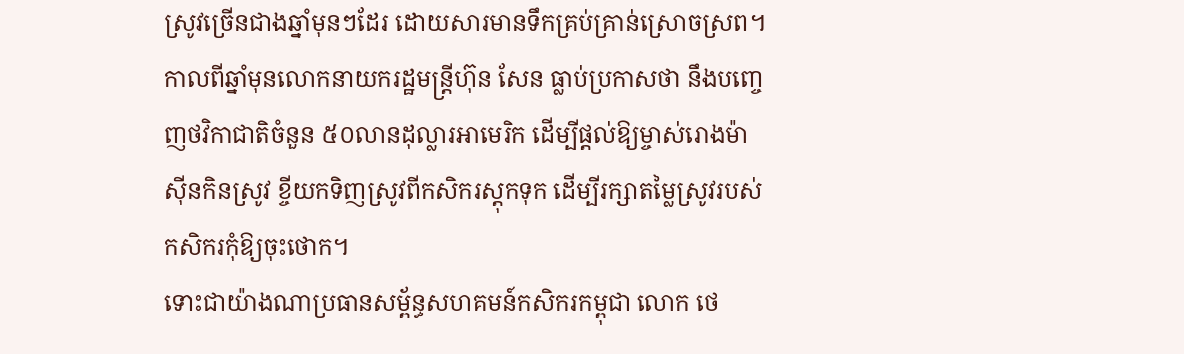ស្រូវច្រើនជាងឆ្នាំមុនៗដែរ ដោយសារមានទឹកគ្រប់គ្រាន់ស្រោចស្រព។
កាលពីឆ្នាំមុនលោកនាយករដ្ឋមន្ត្រីហ៊ុន សែន ធ្លាប់ប្រកាសថា នឹងបញ្ចេញថវិកាជាតិចំនួន ៥០លានដុល្លារអាមេរិក ដើម្បីផ្ដល់ឱ្យម្ចាស់រោងម៉ាស៊ីនកិនស្រូវ ខ្ចីយកទិញស្រូវពីកសិករស្តុកទុក ដើម្បីរក្សាតម្លៃស្រូវរបស់កសិករកុំឱ្យចុះថោក។
ទោះជាយ៉ាងណាប្រធានសម្ព័ន្ធសហគមន៍កសិករកម្ពុជា លោក ថេ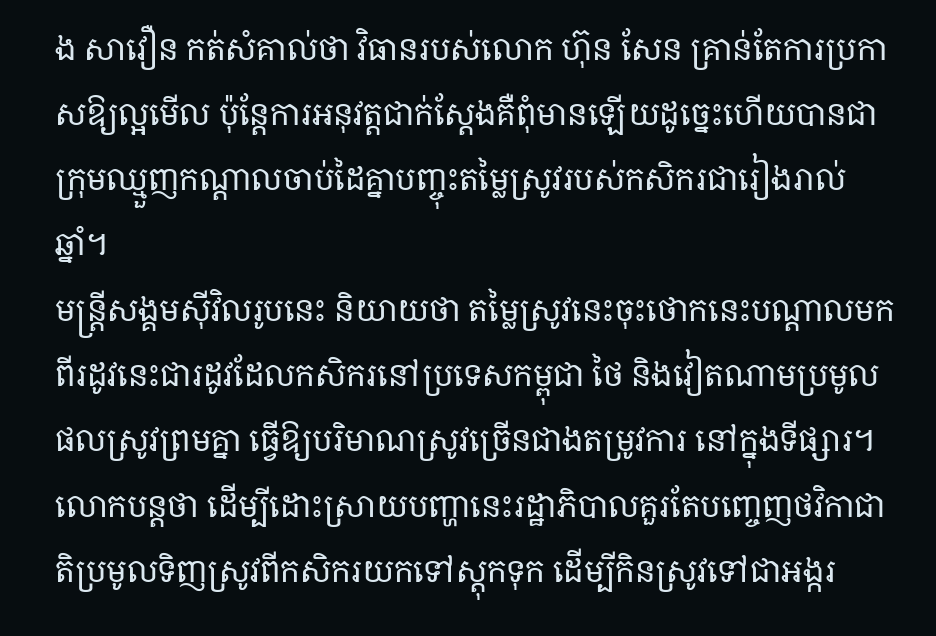ង សាវឿន កត់សំគាល់ថា វិធានរបស់លោក ហ៊ុន សែន គ្រាន់តែការប្រកាសឱ្យល្អមើល ប៉ុន្តែការអនុវត្តជាក់ស្ដែងគឺពុំមានឡើយដូច្នេះហើយបានជាក្រុមឈ្មួញកណ្ដាលចាប់ដៃគ្នាបញ្ចុះតម្លៃស្រូវរបស់កសិករជារៀងរាល់ឆ្នាំ។
មន្ត្រីសង្គមស៊ីវិលរូបនេះ និយាយថា តម្លៃស្រូវនេះចុះថោកនេះបណ្ដាលមកពីរដូវនេះជារដូវដែលកសិករនៅប្រទេសកម្ពុជា ថៃ និងវៀតណាមប្រមូលផលស្រូវព្រមគ្នា ធ្វើឱ្យបរិមាណស្រូវច្រើនជាងតម្រូវការ នៅក្នុងទីផ្សារ។ លោកបន្តថា ដើម្បីដោះស្រាយបញ្ហានេះរដ្ឋាភិបាលគួរតែបញ្ចេញថវិកាជាតិប្រមូលទិញស្រូវពីកសិករយកទៅស្តុកទុក ដើម្បីកិនស្រូវទៅជាអង្ករ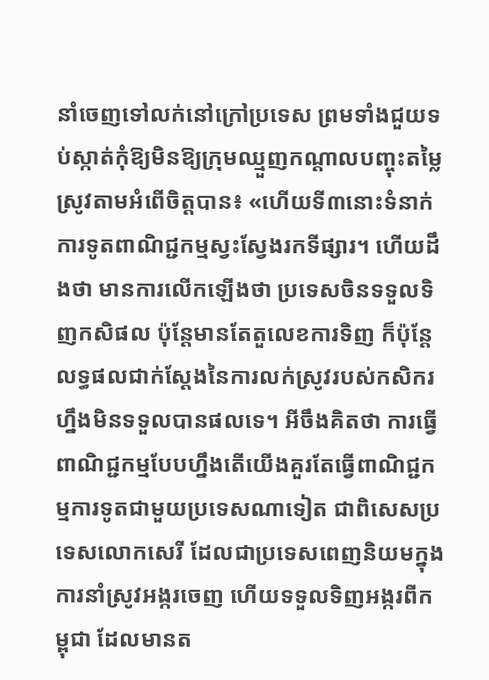នាំចេញទៅលក់នៅក្រៅប្រទេស ព្រមទាំងជួយទប់ស្កាត់កុំឱ្យមិនឱ្យក្រុមឈ្មួញកណ្ដាលបញ្ចុះតម្លៃស្រូវតាមអំពើចិត្តបាន៖ «ហើយទី៣នោះទំនាក់ការទូតពាណិជ្ជកម្មស្វះស្វែងរកទីផ្សារ។ ហើយដឹងថា មានការលើកឡើងថា ប្រទេសចិនទទួលទិញកសិផល ប៉ុន្តែមានតែតួលេខការទិញ ក៏ប៉ុន្តែលទ្ធផលជាក់ស្ដែងនៃការលក់ស្រូវរបស់កសិករហ្នឹងមិនទទួលបានផលទេ។ អីចឹងគិតថា ការធ្វើពាណិជ្ជកម្មបែបហ្នឹងតើយើងគួរតែធ្វើពាណិជ្ជកម្មការទូតជាមួយប្រទេសណាទៀត ជាពិសេសប្រទេសលោកសេរី ដែលជាប្រទេសពេញនិយមក្នុងការនាំស្រូវអង្ករចេញ ហើយទទួលទិញអង្ករពីកម្ពុជា ដែលមានត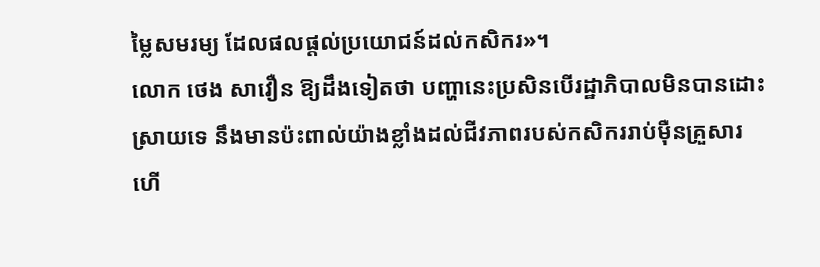ម្លៃសមរម្យ ដែលផលផ្ដល់ប្រយោជន៍ដល់កសិករ»។
លោក ថេង សាវឿន ឱ្យដឹងទៀតថា បញ្ហានេះប្រសិនបើរដ្ឋាភិបាលមិនបានដោះស្រាយទេ នឹងមានប៉ះពាល់យ៉ាងខ្លាំងដល់ជីវភាពរបស់កសិកររាប់ម៉ឺនគ្រួសារ ហើ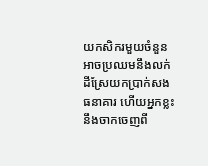យកសិករមួយចំនួនអាចប្រឈមនឹងលក់ដីស្រែយកប្រាក់សងធនាគារ ហើយអ្នកខ្លះនឹងចាកចេញពី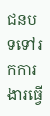ជនបទទៅរកការងារធ្វើ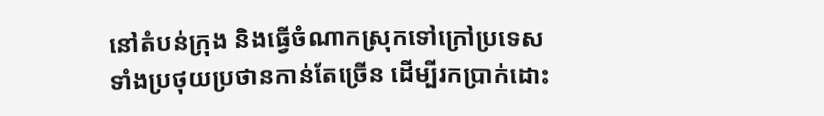នៅតំបន់ក្រុង និងធ្វើចំណាកស្រុកទៅក្រៅប្រទេសទាំងប្រថុយប្រថានកាន់តែច្រើន ដើម្បីរកប្រាក់ដោះ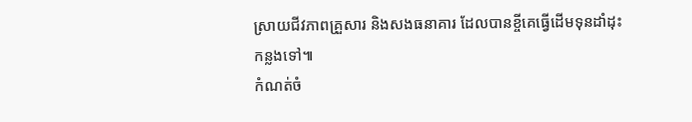ស្រាយជីវភាពគ្រួសារ និងសងធនាគារ ដែលបានខ្ចីគេធ្វើដើមទុនដាំដុះកន្លងទៅ៕
កំណត់ចំ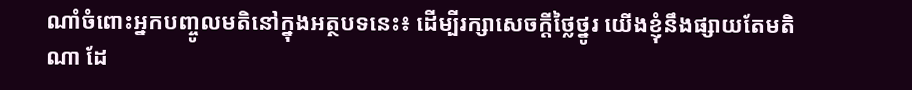ណាំចំពោះអ្នកបញ្ចូលមតិនៅក្នុងអត្ថបទនេះ៖ ដើម្បីរក្សាសេចក្ដីថ្លៃថ្នូរ យើងខ្ញុំនឹងផ្សាយតែមតិណា ដែ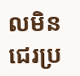លមិនជេរប្រ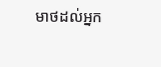មាថដល់អ្នក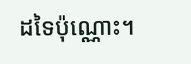ដទៃប៉ុណ្ណោះ។